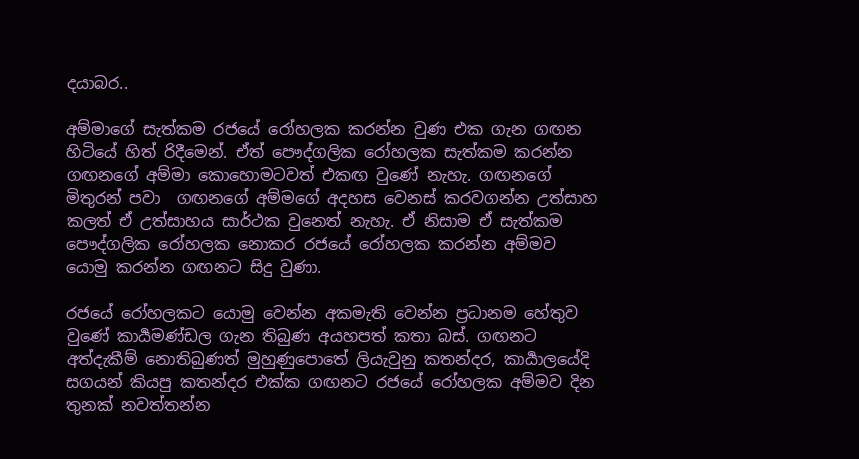දයාබර..

අම්මාගේ සැත්කම රජයේ රෝහලක කරන්න වුණ එක ගැන ගඟන හිටියේ හිත් රිදීමෙන්. ඒත් පෞද්ගලික රෝහලක සැත්කම කරන්න ගඟනගේ අම්මා කොහොමටවත් එකඟ වුණේ නැහැ. ගඟනගේ මිතුරන් පවා  ගඟනගේ අම්මගේ අදහස වෙනස් කරවගන්න උත්සාහ කලත් ඒ උත්සාහය සාර්ථක වුනෙත් නැහැ. ඒ නිසාම ඒ සැත්කම පෞද්ගලික රෝහලක නොකර රජයේ රෝහලක කරන්න අම්මව යොමු කරන්න ගඟනට සිදු වුණා.

රජයේ රෝහලකට යොමු වෙන්න අකමැති වෙන්න ප්‍රධානම හේතුව වුණේ කාර්‍යමණ්ඩල ගැන තිබුණ අයහපත් කතා බස්. ගඟනට අත්දැකීම් නොතිබුණත් මුහුණුපොතේ ලියැවුනු කතන්දර, කාර්‍යාලයේදි සගයන් කියපු කතන්දර එක්ක ගඟනට රජයේ රෝහලක අම්මව දින තුනක් නවත්තන්න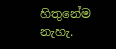හිතුනේම නැහැ.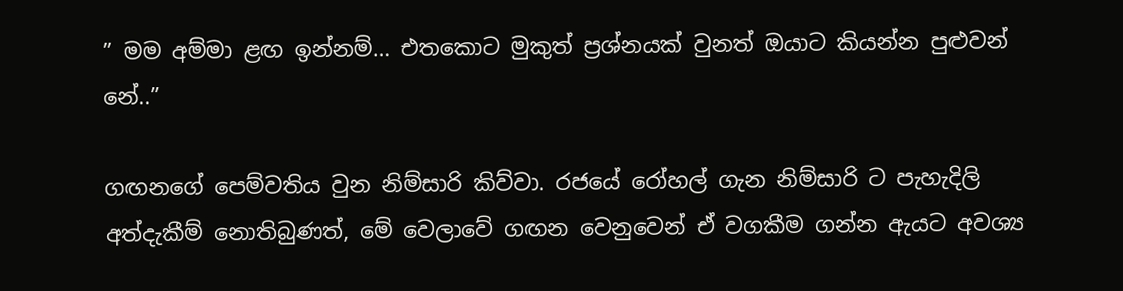” මම අම්මා ළඟ ඉන්නම්… එතකොට මුකුත් ප්‍රශ්නයක් වුනත් ඔයාට කියන්න පුළුවන් නේ..”

ගඟනගේ පෙම්වතිය වුන නිම්සාරි කිව්වා. රජයේ රෝහල් ගැන නිම්සාරි ට පැහැදිලි අත්දැකීම් නොතිබුණත්, මේ වෙලාවේ ගඟන වෙනුවෙන් ඒ වගකීම ගන්න ඇයට අවශ්‍ය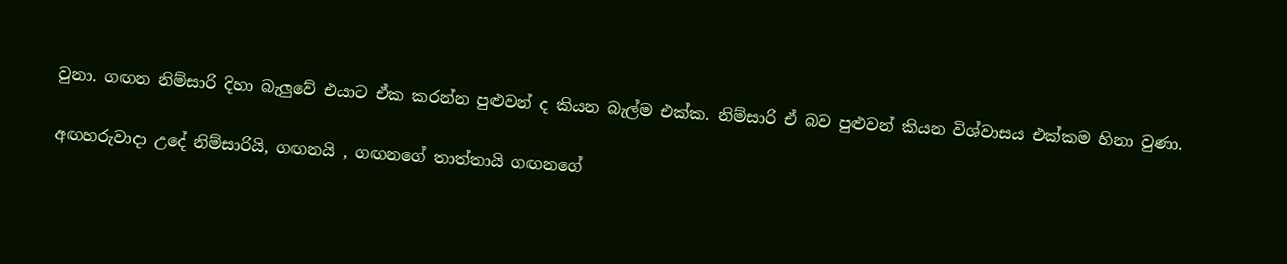වුනා. ගඟන නිම්සාරි දිහා බැලුවේ එයාට ඒක කරන්න පුළුවන් ද කියන බැල්ම එක්ක. නිම්සාරි ඒ බව පුළුවන් කියන විශ්වාසය එක්කම හිනා වුණා.

අඟහරුවාදා උදේ නිම්සාරියි, ගඟනයි , ගඟනගේ තාත්තායි ගඟනගේ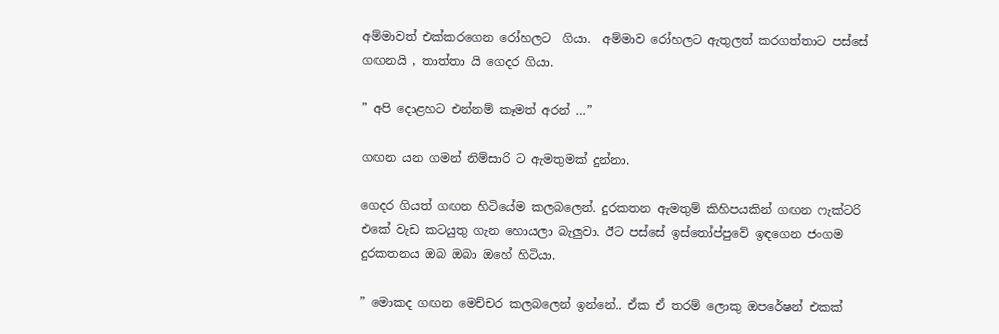අම්මාවත් එක්කරගෙන රෝහලට  ගියා.  අම්මාව රෝහලට ඇතුලත් කරගත්තාට පස්සේ ගඟනයි , තාත්තා යි ගෙදර ගියා.

” අපි දොළහට එන්නම් කෑමත් අරන් …”

ගඟන යන ගමන් නිම්සාරි ට ඇමතුමක් දුන්නා.

ගෙදර ගියත් ගඟන හිටියේම කලබලෙන්. දුරකතන ඇමතුම් කිහිපයකින් ගඟන ෆැක්ටරි එකේ වැඩ කටයුතු ගැන හොයලා බැලුවා. ඊට පස්සේ ඉස්තෝප්පුවේ ඉඳගෙන ජංගම දුරකතනය ඔබ ඔබා ඔහේ හිටියා.

” මොකද ගඟන මෙච්චර කලබලෙන් ඉන්නේ.. ඒක ඒ තරම් ලොකු ඔපරේෂන් එකක්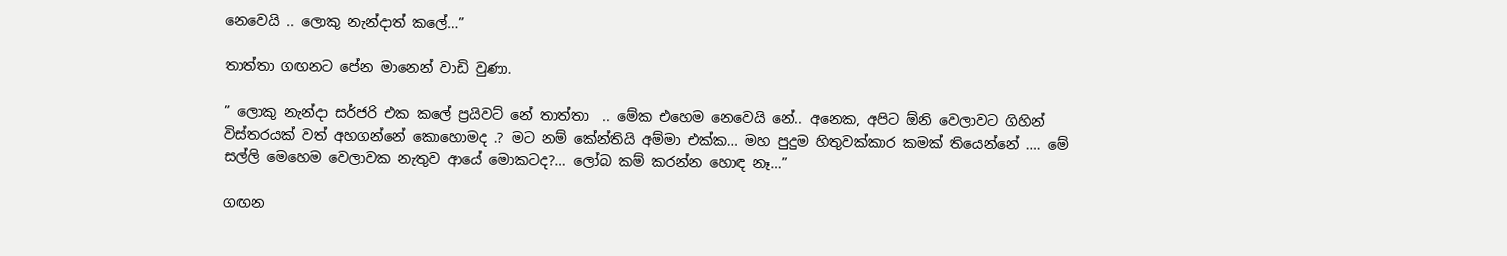නෙවෙයි .. ලොකු නැන්දාත් කලේ…”

තාත්තා ගඟනට පේන මානෙන් වාඩි වුණා.

” ලොකු නැන්දා සර්ජරි එක කලේ ප්‍රයිවට් නේ තාත්තා  .. මේක එහෙම නෙවෙයි නේ.. අනෙක, අපිට ඕනි වෙලාවට ගිහින් විස්තරයක් වත් අහගන්නේ කොහොමද .? මට නම් කේන්තියි අම්මා එක්ක… මහ පුදුම හිතුවක්කාර කමක් තියෙන්නේ …. මේ සල්ලි මෙහෙම වෙලාවක නැතුව ආයේ මොකටද?… ලෝබ කම් කරන්න හොඳ නෑ…”

ගඟන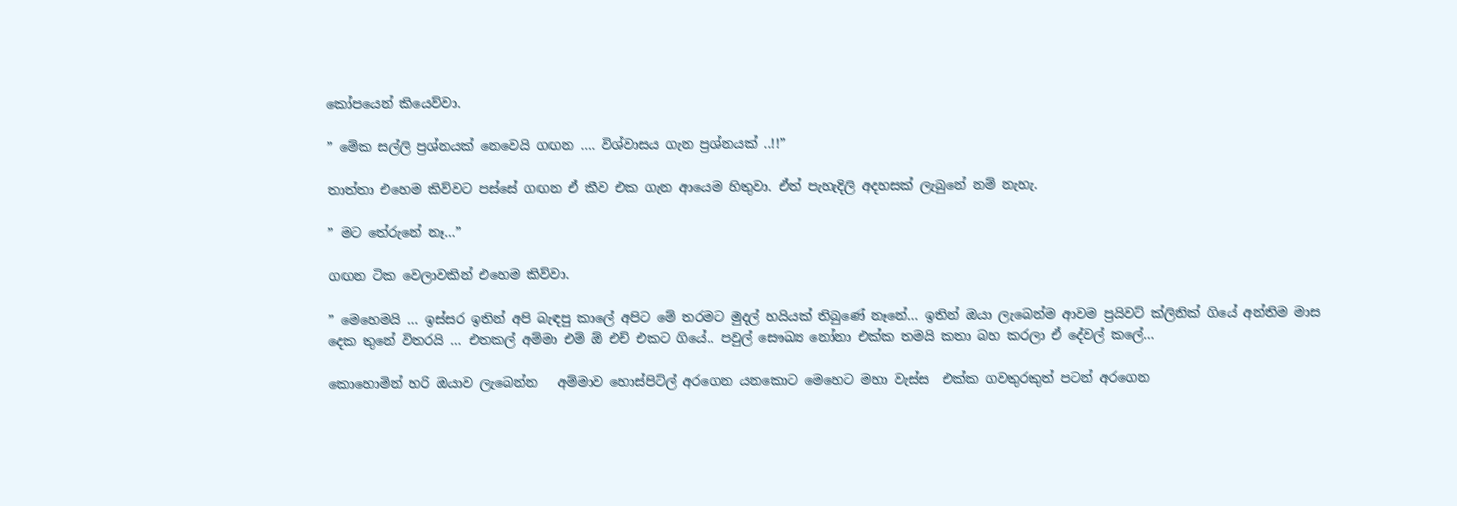කෝපයෙන් කියෙව්වා.

” මේක සල්ලි ප්‍රශ්නයක් නෙවෙයි ගඟන …. විශ්වාසය ගැන ප්‍රශ්නයක් ..!!”

තාත්තා එහෙම කිව්වට පස්සේ ගඟන ඒ කීව එක ගැන ආයෙම හිතුවා. ඒත් පැහැදිලි අදහසක් ලැබුනේ නම් නැහැ.

” මට තේරුනේ නෑ…”

ගඟන ටික වෙලාවකින් එහෙම කිව්වා.

” මෙහෙමයි … ඉස්සර ඉතින් අපි බැඳපු කාලේ අපිට මේ තරමට මුදල් හයියක් තිබුණේ නෑනේ… ඉතින් ඔයා ලැබෙන්ම ආවම ප්‍රයිවට් ක්ලිනික් ගියේ අන්තිම මාස දෙක තුනේ විතරයි … එතකල් අම්මා එම් ඕ එච් එකට ගියේ.. පවුල් සෞඛ්‍ය නෝනා එක්ක තමයි කතා බහ කරලා ඒ දේවල් කලේ…

කොහොමින් හරි ඔයාව ලැබෙන්න   අම්මාව හොස්පිට්ල් අරගෙන යනකොට මෙහෙට මහා වැස්ස  එක්ක ග‍වතුරකුත් පටන් අරගෙන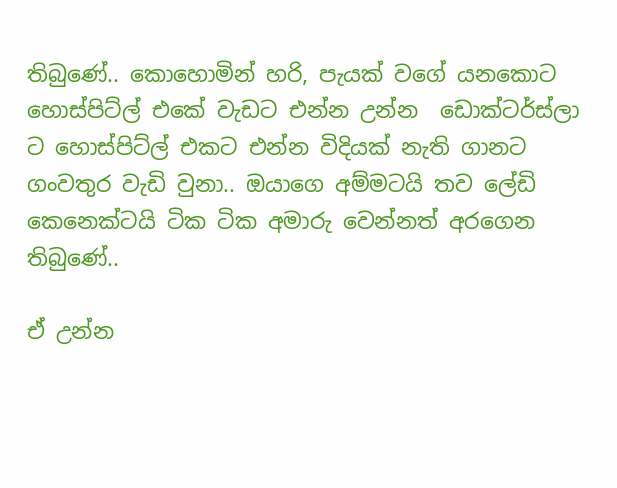තිබුණේ.. කොහොමින් හරි, පැයක් වගේ යනකොට  හොස්පිට්ල් එකේ වැඩට එන්න උන්න  ඩොක්ටර්ස්ලා ට හොස්පිට්ල් එකට එන්න විදියක් නැති ගානට ගංවතුර වැඩි වුනා.. ඔයාගෙ අම්මටයි තව ලේඩි කෙනෙක්ටයි ටික ටික අමාරු වෙන්නත් අරගෙන තිබුණේ..

ඒ උන්න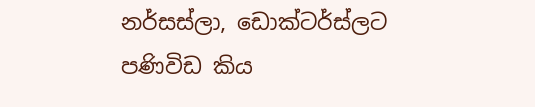නර්සස්ලා, ඩොක්ටර්ස්ලට පණිවිඩ කිය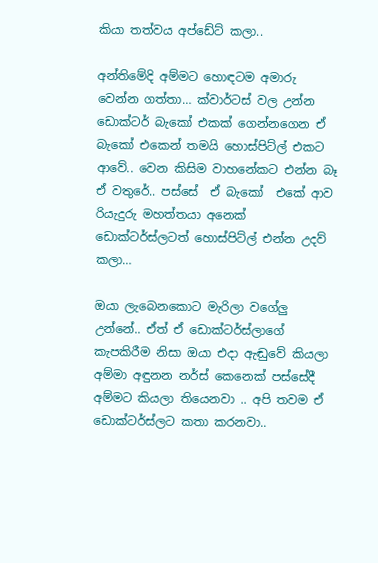කියා තත්වය අප්ඩේට් කලා..

අන්තිමේදි අම්මට හොඳටම අමාරු වෙන්න ගත්තා… ක්වාර්ටස් වල උන්න ඩොක්ටර් බැකෝ එකක් ගෙන්නගෙන ඒ බැකෝ එකෙන් තමයි හොස්පිට්ල් එකට ආවේ.. වෙන කිසිම වාහනේකට එන්න බෑ ඒ වතුරේ.. පස්සේ  ඒ බැකෝ  එකේ ආව රියැදුරු මහත්තයා අනෙක් ඩොක්ටර්ස්ලටත් හොස්පිට්ල් එන්න උදව් කලා…

ඔයා ලැබෙනකොට මැරිලා වගේලු උන්නේ.. ඒත් ඒ ඩොක්ටර්ස්ලාගේ කැපකිරීම නිසා ඔයා එදා ඇඬුවේ කියලා අම්මා අඳුනන නර්ස් කෙනෙක් පස්සේදී අම්මට කියලා තියෙනවා .. අපි තවම ඒ ඩොක්ටර්ස්ලට කතා කරනවා..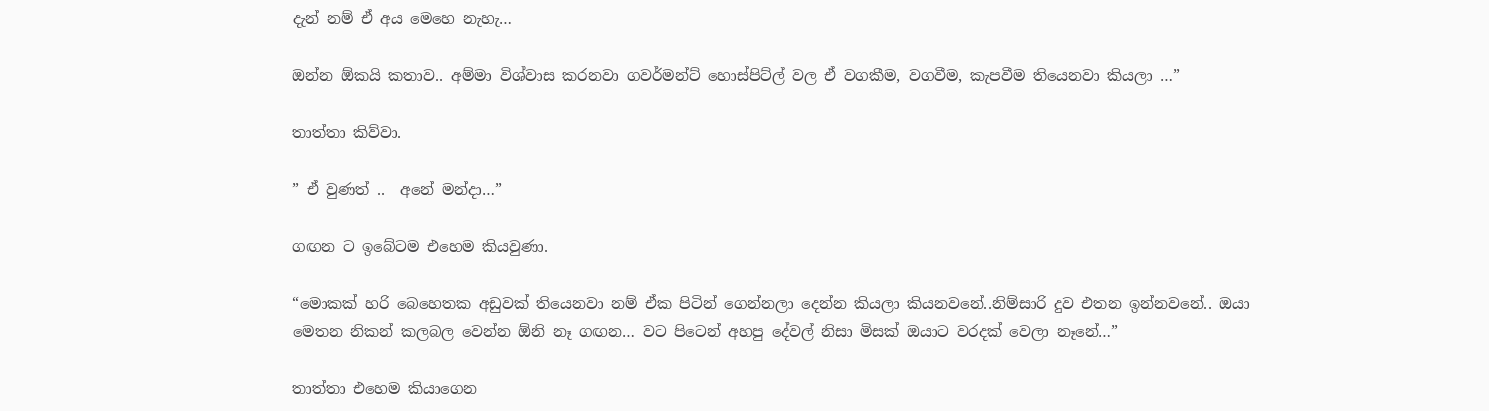දැන් නම් ඒ අය මෙහෙ නැහැ…

ඔන්න ඕකයි කතාව.. අම්මා විශ්වාස කරනවා ගවර්මන්ට් හොස්පිට්ල් වල ඒ වගකීම, වගවීම, කැපවීම තියෙනවා කියලා …”

තාත්තා කිව්වා.

” ඒ වුණත් ..  අනේ මන්දා…”

ගඟන ට ඉබේටම එහෙම කියවුණා.

“මොකක් හරි බෙහෙතක අඩුවක් තියෙනවා නම් ඒක පිටින් ගෙන්නලා දෙන්න කියලා කියනවනේ..නිම්සාරි දුව එතන ඉන්නවනේ.. ඔයා මෙතන නිකන් කලබල වෙන්න ඕනි නෑ ගඟන… වට පිටෙන් අහපු දේවල් නිසා මිසක් ඔයාට වරදක් වෙලා නෑනේ…”

තාත්තා එහෙම කියාගෙන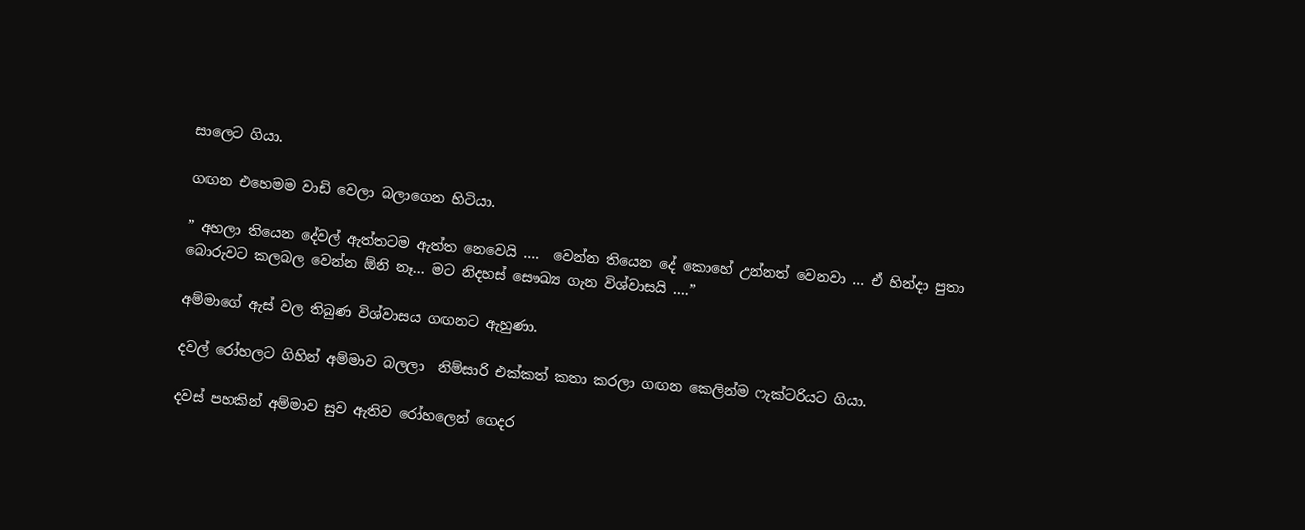සාලෙට ගියා.

ගඟන එහෙමම වාඩි වෙලා බලාගෙන හිටියා.

” අහලා තියෙන දේවල් ඇත්තටම ඇත්ත නෙවෙයි ….  වෙන්න තියෙන දේ කොහේ උන්නත් වෙනවා … ඒ හින්දා පුතා බොරුවට කලබල වෙන්න ඕනි නෑ… මට නිදහස් සෞඛ්‍ය ගැන විශ්වාසයි ….”

අම්මාගේ ඇස් වල තිබුණ විශ්වාසය ගඟනට ඇහුණා.

දවල් රෝහලට ගිහින් අම්මාව බලලා  නිම්සාරි එක්කත් කතා කරලා ගඟන කෙලින්ම ෆැක්ටරියට ගියා.

දවස් පහකින් අම්මාව සුව ඇතිව රෝහලෙන් ගෙදර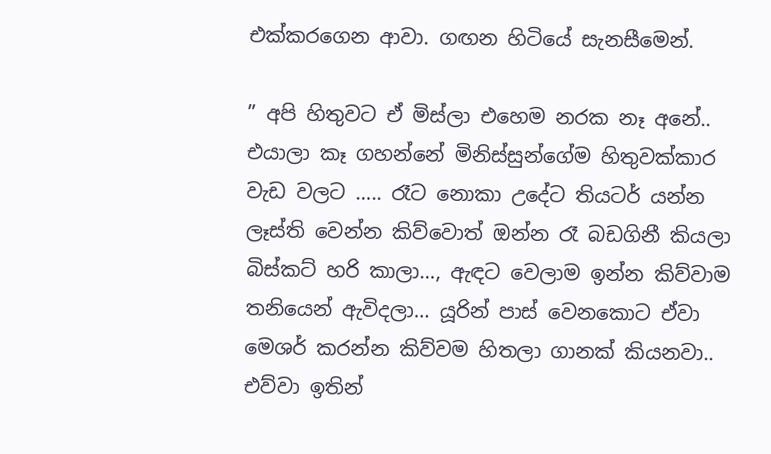එක්කරගෙන ආවා. ගඟන හිටියේ සැනසීමෙන්.

” අපි හිතුවට ඒ මිස්ලා එහෙම නරක නෑ අනේ.. එයාලා කෑ ගහන්නේ මිනිස්සුන්ගේම හිතුවක්කාර වැඩ වලට ….. රෑට නොකා උදේට තියටර් යන්න ලෑස්ති වෙන්න කිව්වොත් ඔන්න රෑ බඩගිනී කියලා බිස්කට් හරි කාලා…, ඇඳට වෙලාම ඉන්න කිව්වාම තනියෙන් ඇවිදලා… යූරින් පාස් වෙනකොට ඒවා මෙශර් කරන්න කිව්වම හිතලා ගානක් කියනවා.. එව්වා ඉතින්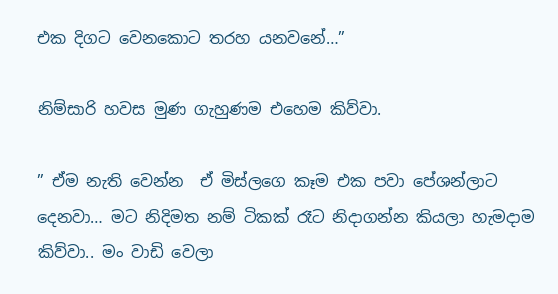එක දිගට වෙනකොට තරහ යනවනේ…”

නිම්සාරි හවස මුණ ගැහුණම එහෙම කිව්වා.

” ඒම නැති වෙන්න  ඒ මිස්ලගෙ කෑම එක පවා පේශන්ලාට දෙනවා… මට නිදිමත නම් ටිකක් රෑට නිදාගන්න කියලා හැමදාම කිව්වා.. මං වාඩි වෙලා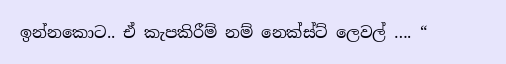ඉන්නකොට.. ඒ කැපකිරීම් නම් නෙක්ස්ට් ලෙවල් …. “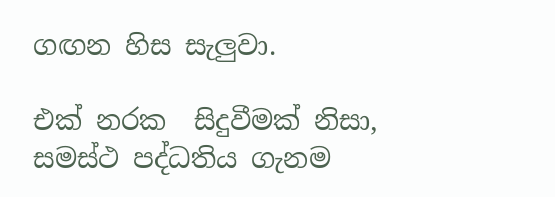ගඟන හිස සැලුවා.

එක් නරක  සිදුවීමක් නිසා, සමස්ථ පද්ධතිය ගැනම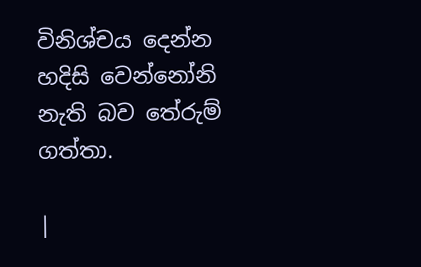විනිශ්චය දෙන්න හදිසි වෙන්නෝනි නැති බව තේරුම් ගත්තා.

|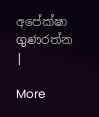අපේක්ෂා ගුණරත්න |

More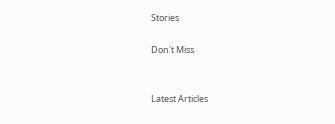Stories

Don't Miss


Latest Articles